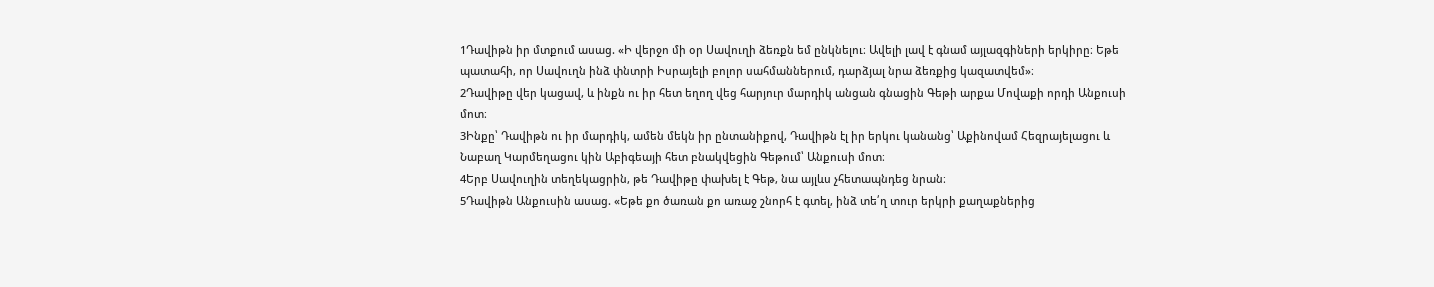1Դավիթն իր մտքում ասաց. «Ի վերջո մի օր Սավուղի ձեռքն եմ ընկնելու։ Ավելի լավ է գնամ այլազգիների երկիրը։ Եթե պատահի, որ Սավուղն ինձ փնտրի Իսրայելի բոլոր սահմաններում, դարձյալ նրա ձեռքից կազատվեմ»։
2Դավիթը վեր կացավ, և ինքն ու իր հետ եղող վեց հարյուր մարդիկ անցան գնացին Գեթի արքա Մովաքի որդի Անքուսի մոտ։
3Ինքը՝ Դավիթն ու իր մարդիկ, ամեն մեկն իր ընտանիքով, Դավիթն էլ իր երկու կանանց՝ Աքինովամ Հեզրայելացու և Նաբաղ Կարմեղացու կին Աբիգեայի հետ բնակվեցին Գեթում՝ Անքուսի մոտ։
4Երբ Սավուղին տեղեկացրին, թե Դավիթը փախել է Գեթ, նա այլևս չհետապնդեց նրան։
5Դավիթն Անքուսին ասաց. «Եթե քո ծառան քո առաջ շնորհ է գտել, ինձ տե՛ղ տուր երկրի քաղաքներից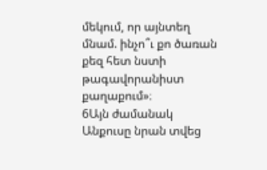մեկում, որ այնտեղ մնամ. ինչո՞ւ քո ծառան քեզ հետ նստի թագավորանիստ քաղաքում»։
6Այն ժամանակ Անքուսը նրան տվեց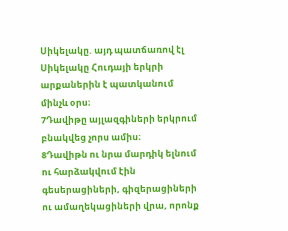Սիկելակը. այդ պատճառով էլ Սիկելակը Հուդայի երկրի արքաներին է պատկանում մինչև օրս։
7Դավիթը այլազգիների երկրում բնակվեց չորս ամիս։
8Դավիթն ու նրա մարդիկ ելնում ու հարձակվում էին գեսերացիների, գիզերացիների ու ամաղեկացիների վրա, որոնք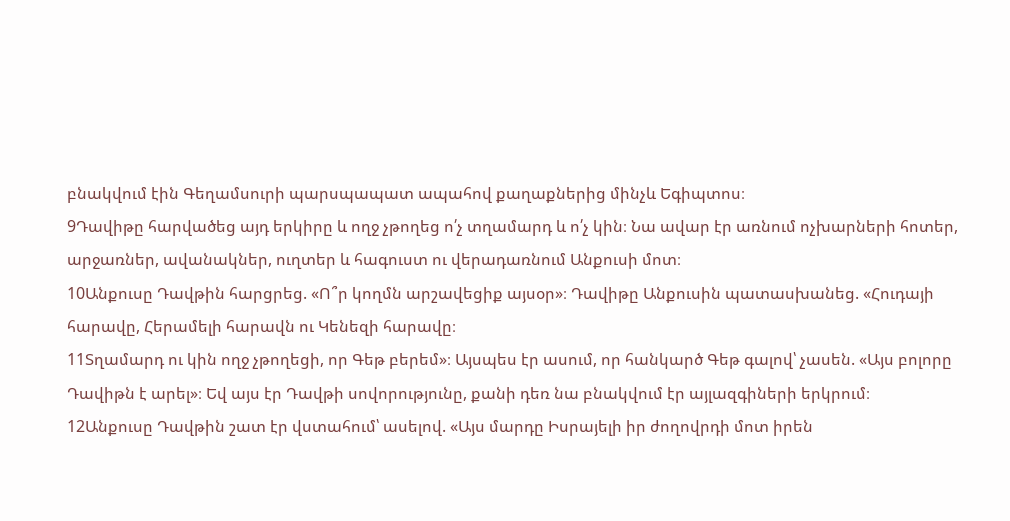բնակվում էին Գեղամսուրի պարսպապատ ապահով քաղաքներից մինչև Եգիպտոս։
9Դավիթը հարվածեց այդ երկիրը և ողջ չթողեց ո՛չ տղամարդ և ո՛չ կին։ Նա ավար էր առնում ոչխարների հոտեր, արջառներ, ավանակներ, ուղտեր և հագուստ ու վերադառնում Անքուսի մոտ։
10Անքուսը Դավթին հարցրեց. «Ո՞ր կողմն արշավեցիք այսօր»։ Դավիթը Անքուսին պատասխանեց. «Հուդայի հարավը, Հերամելի հարավն ու Կենեզի հարավը։
11Տղամարդ ու կին ողջ չթողեցի, որ Գեթ բերեմ»։ Այսպես էր ասում, որ հանկարծ Գեթ գալով՝ չասեն. «Այս բոլորը Դավիթն է արել»։ Եվ այս էր Դավթի սովորությունը, քանի դեռ նա բնակվում էր այլազգիների երկրում։
12Անքուսը Դավթին շատ էր վստահում՝ ասելով. «Այս մարդը Իսրայելի իր ժողովրդի մոտ իրեն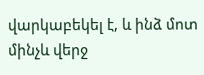վարկաբեկել է, և ինձ մոտ մինչև վերջ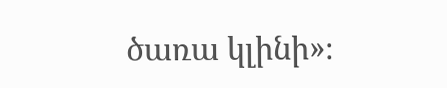ծառա կլինի»։